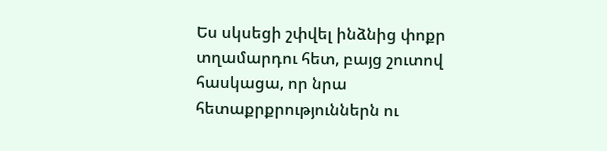Ես սկսեցի շփվել ինձնից փոքր տղամարդու հետ, բայց շուտով հասկացա, որ նրա հետաքրքրություններն ու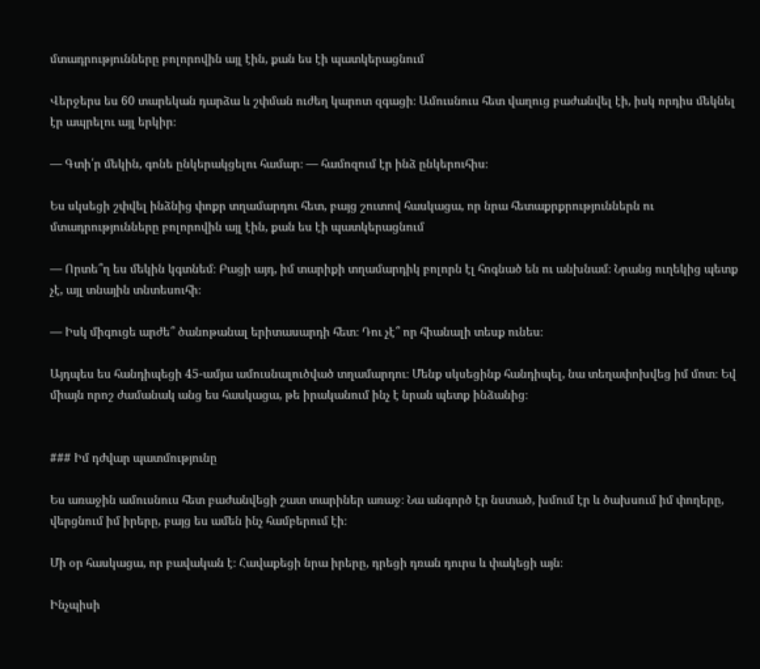մտադրությունները բոլորովին այլ էին, քան ես էի պատկերացնում

Վերջերս ես 60 տարեկան դարձա և շփման ուժեղ կարոտ զգացի։ Ամուսնուս հետ վաղուց բաժանվել էի, իսկ որդիս մեկնել էր ապրելու այլ երկիր։

— Գտի՛ր մեկին, գոնե ընկերակցելու համար։ — համոզում էր ինձ ընկերուհիս։

Ես սկսեցի շփվել ինձնից փոքր տղամարդու հետ, բայց շուտով հասկացա, որ նրա հետաքրքրություններն ու մտադրությունները բոլորովին այլ էին, քան ես էի պատկերացնում

— Որտե՞ղ ես մեկին կգտնեմ։ Բացի այդ, իմ տարիքի տղամարդիկ բոլորն էլ հոգնած են ու անխնամ։ Նրանց ուղեկից պետք չէ, այլ տնային տնտեսուհի։

— Իսկ միգուցե արժե՞ ծանոթանալ երիտասարդի հետ։ Դու չէ՞ որ հիանալի տեսք ունես։

Այդպես ես հանդիպեցի 45-ամյա ամուսնալուծված տղամարդու։ Մենք սկսեցինք հանդիպել, նա տեղափոխվեց իմ մոտ։ Եվ միայն որոշ ժամանակ անց ես հասկացա, թե իրականում ինչ է նրան պետք ինձանից։


### Իմ դժվար պատմությունը

Ես առաջին ամուսնուս հետ բաժանվեցի շատ տարիներ առաջ։ Նա անգործ էր նստած, խմում էր և ծախսում իմ փողերը, վերցնում իմ իրերը, բայց ես ամեն ինչ համբերում էի։

Մի օր հասկացա, որ բավական է։ Հավաքեցի նրա իրերը, դրեցի դռան դուրս և փակեցի այն։

Ինչպիսի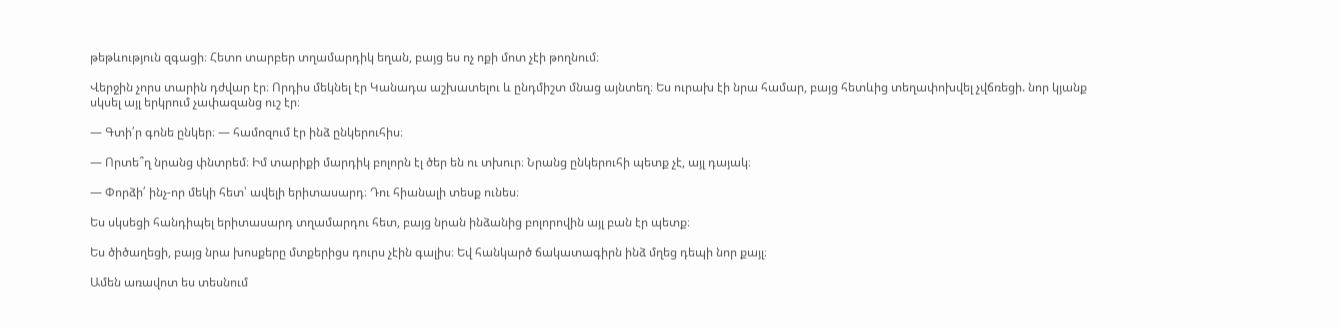թեթևություն զգացի։ Հետո տարբեր տղամարդիկ եղան, բայց ես ոչ ոքի մոտ չէի թողնում։

Վերջին չորս տարին դժվար էր։ Որդիս մեկնել էր Կանադա աշխատելու և ընդմիշտ մնաց այնտեղ։ Ես ուրախ էի նրա համար, բայց հետևից տեղափոխվել չվճռեցի. նոր կյանք սկսել այլ երկրում չափազանց ուշ էր։

— Գտի՛ր գոնե ընկեր։ — համոզում էր ինձ ընկերուհիս։

— Որտե՞ղ նրանց փնտրեմ։ Իմ տարիքի մարդիկ բոլորն էլ ծեր են ու տխուր։ Նրանց ընկերուհի պետք չէ, այլ դայակ։

— Փորձի՛ ինչ-որ մեկի հետ՝ ավելի երիտասարդ։ Դու հիանալի տեսք ունես։

Ես սկսեցի հանդիպել երիտասարդ տղամարդու հետ, բայց նրան ինձանից բոլորովին այլ բան էր պետք։

Ես ծիծաղեցի, բայց նրա խոսքերը մտքերիցս դուրս չէին գալիս։ Եվ հանկարծ ճակատագիրն ինձ մղեց դեպի նոր քայլ։

Ամեն առավոտ ես տեսնում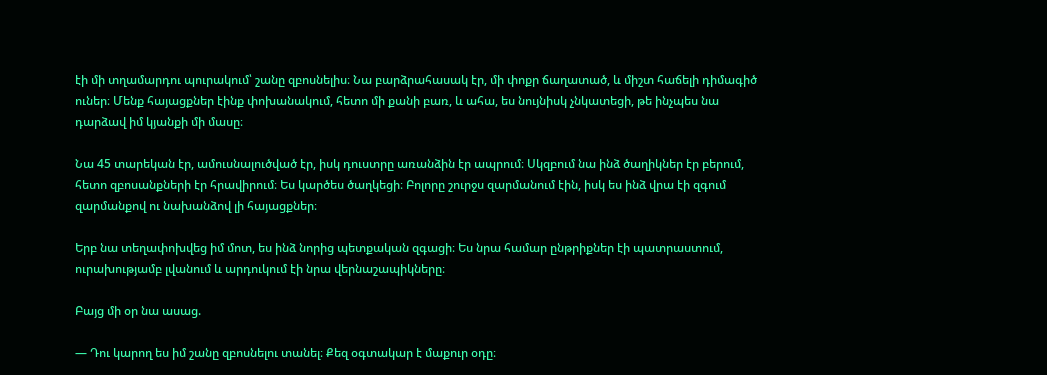էի մի տղամարդու պուրակում՝ շանը զբոսնելիս։ Նա բարձրահասակ էր, մի փոքր ճաղատած, և միշտ հաճելի դիմագիծ ուներ։ Մենք հայացքներ էինք փոխանակում, հետո մի քանի բառ, և ահա, ես նույնիսկ չնկատեցի, թե ինչպես նա դարձավ իմ կյանքի մի մասը։

Նա 45 տարեկան էր, ամուսնալուծված էր, իսկ դուստրը առանձին էր ապրում։ Սկզբում նա ինձ ծաղիկներ էր բերում, հետո զբոսանքների էր հրավիրում։ Ես կարծես ծաղկեցի։ Բոլորը շուրջս զարմանում էին, իսկ ես ինձ վրա էի զգում զարմանքով ու նախանձով լի հայացքներ։

Երբ նա տեղափոխվեց իմ մոտ, ես ինձ նորից պետքական զգացի։ Ես նրա համար ընթրիքներ էի պատրաստում, ուրախությամբ լվանում և արդուկում էի նրա վերնաշապիկները։

Բայց մի օր նա ասաց.

— Դու կարող ես իմ շանը զբոսնելու տանել։ Քեզ օգտակար է մաքուր օդը։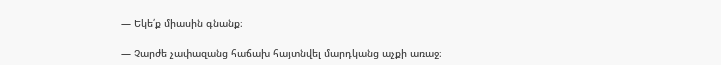— Եկե՛ք միասին գնանք։

— Չարժե չափազանց հաճախ հայտնվել մարդկանց աչքի առաջ։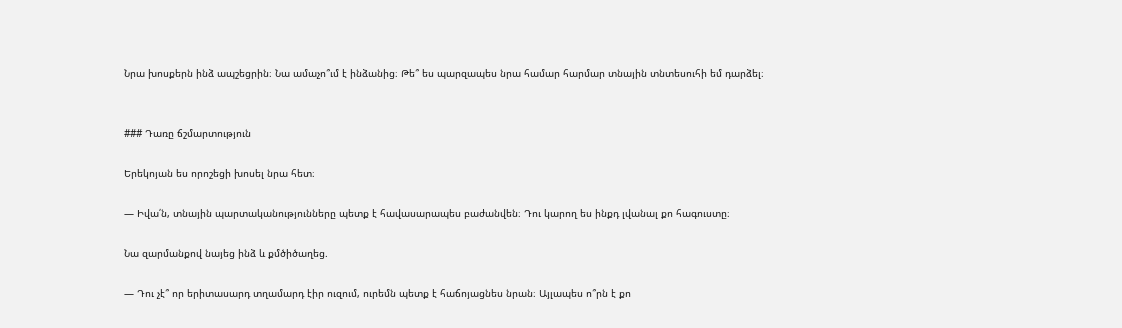Նրա խոսքերն ինձ ապշեցրին։ Նա ամաչո՞ւմ է ինձանից։ Թե՞ ես պարզապես նրա համար հարմար տնային տնտեսուհի եմ դարձել։


### Դառը ճշմարտություն

Երեկոյան ես որոշեցի խոսել նրա հետ։

— Իվա՛ն, տնային պարտականությունները պետք է հավասարապես բաժանվեն։ Դու կարող ես ինքդ լվանալ քո հագուստը։

Նա զարմանքով նայեց ինձ և քմծիծաղեց.

— Դու չէ՞ որ երիտասարդ տղամարդ էիր ուզում, ուրեմն պետք է հաճոյացնես նրան։ Այլապես ո՞րն է քո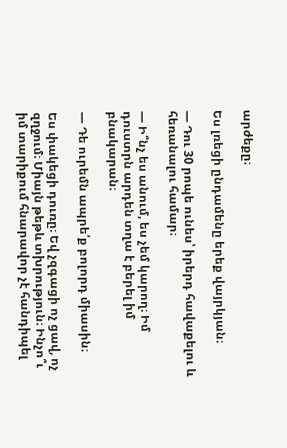արժեքը։

Ես լռեցի ընդամենը երեք վայրկյան։

— Դու 30 րոպե ունես՝ իրերդ հավաքելու և հեռանալու համար։

— Ի՞նչ ես անում, ես չեմ կարող։ Իմ դուստրն արդեն տղա է բերել իմ բնակարան։

— Դե ուրեմն ապրե՛ք բոլորդ միասին։

Ես փակեցի դուռը։ Եվ չզգացի ոչ ցավ, ոչ զղջում։ Միայն թեթև տխրություն։ Ինչո՞ւ իմ տարիքում հնարավոր չէ հանդիպել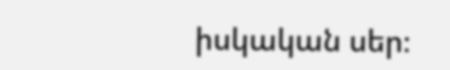իսկական սեր։